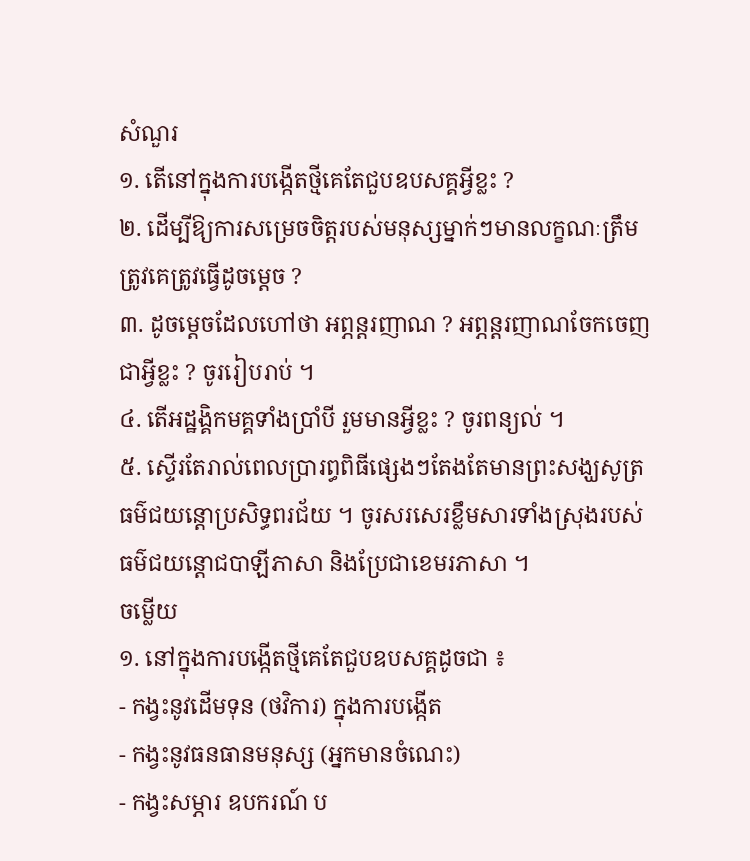សំណួរ
១. តើនៅក្នុងការបង្កើតថ្មីគេតែជួបឧបសគ្គអ្វីខ្លះ ?
២. ដើម្បីឱ្យការសម្រេចចិត្តរបស់មនុស្សម្នាក់ៗមានលក្ខណៈត្រឹមត្រូវគេត្រូវធ្វើដូចម្តេច ?
៣. ដូចម្តេចដែលហៅថា អព្ភន្តរញាណ ? អព្ភន្តរញាណចែកចេញជាអ្វីខ្លះ ? ចូររៀបរាប់ ។
៤. តើអដ្ឋង្គិកមគ្គទាំងប្រាំបី រួមមានអ្វីខ្លះ ? ចូរពន្យល់ ។
៥. ស្ទើរតែរាល់ពេលប្រារព្ធពិធីផ្សេងៗតែងតែមានព្រះសង្ឃសូត្រធម៌ជយន្តោប្រសិទ្ធពរជ័យ ។ ចូរសរសេរខ្លឹមសារទាំងស្រុងរបស់ធម៌ជយន្តោជបាឡីភាសា និងប្រែជាខេមរភាសា ។
ចម្លើយ
១. នៅក្នុងការបង្កើតថ្មីគេតែជួបឧបសគ្គដូចជា ៖
- កង្វះនូវដើមទុន (ថវិការ) ក្នុងការបង្កើត
- កង្វះនូវធនធានមនុស្ស (អ្នកមានចំណេះ)
- កង្វះសម្ភារ ឧបករណ៍ ប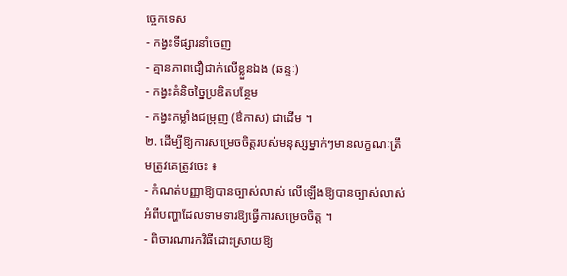ច្ចេកទេស
- កង្វះទីផ្សារនាំចេញ
- គ្មានភាពជឿជាក់លើខ្លួនឯង (ឆន្ទៈ)
- កង្វះគំនិចច្នៃប្រឌិតបន្ថែម
- កង្វះកម្លាំងជម្រុញ (ឳកាស) ជាដើម ។
២. ដើម្បីឱ្យការសម្រេចចិត្តរបស់មនុស្សម្នាក់ៗមានលក្ខណៈត្រឹមត្រូវគេត្រូវចេះ ៖
- កំណត់បញ្ញាឱ្យបានច្បាស់លាស់ លើឡើងឱ្យបានច្បាស់លាស់ អំពីបញ្ហាដែលទាមទារឱ្យធ្វើការសម្រេចចិត្ត ។
- ពិចារណារកវិធីដោះស្រាយឱ្យ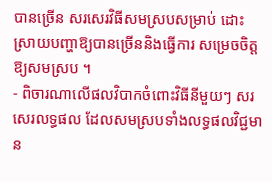បានច្រើន សរសេរវិធីសមស្របសម្រាប់ ដោះស្រាយបញ្ហាឱ្យបានច្រើននិងធ្វើការ សម្រេចចិត្តឱ្យសមស្រប ។
- ពិចារណាលើផលវិបាកចំពោះវិធីនីមួយៗ សរសេរលទ្ធផល ដែលសមស្របទាំងលទ្ធផលវិជ្ជមាន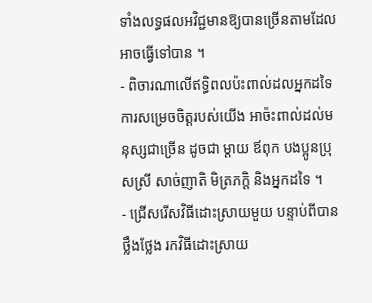ទាំងលទ្ធផលអវិជ្ជមានឱ្យបានច្រើនតាមដែលអាចធ្វើទៅបាន ។
- ពិចារណាលើឥទ្ធិពលប៉ះពាល់ដលអ្នកដទៃ ការសម្រេចចិត្តរបស់យើង អាច៉ះពាល់ដល់មនុស្សជាច្រើន ដូចជា ម្តាយ ឪពុក បងប្អូនប្រុសស្រី សាច់ញាតិ មិត្រភក្តិ និងអ្នកដទៃ ។
- ជ្រើសរើសវិធីដោះស្រាយមួយ បន្ទាប់ពីបានថ្លឹងថ្លែង រកវិធីដោះស្រាយ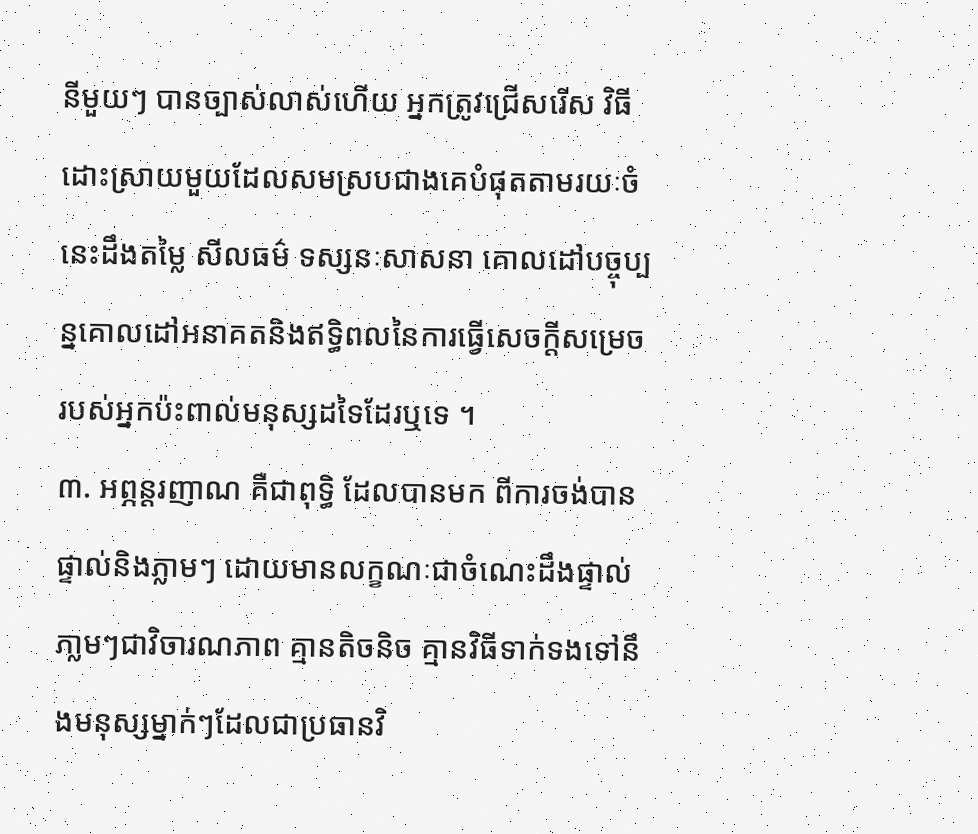នីមួយៗ បានច្បាស់លាស់ហើយ អ្នកត្រូវជ្រើសរើស វិធីដោះស្រាយមួយដែលសមស្របជាងគេបំផុតតាមរយៈចំនេះដឹងតម្លៃ សីលធម៌ ទស្សនៈសាសនា គោលដៅបច្ចុប្បន្នគោលដៅអនាគតនិងឥទ្ធិពលនៃការធ្វើសេចក្តីសម្រេចរបស់អ្នកប៉ះពាល់មនុស្សដទៃដែរឬទេ ។
៣. អព្ភន្តរញាណ គឺជាពុទ្ធិ ដែលបានមក ពីការចង់បានផ្ទាល់និងភ្លាមៗ ដោយមានលក្ខណៈជាចំណេះដឹងផ្ទាល់ភា្លមៗជាវិចារណភាព គ្មានតិចនិច គ្មានវិធីទាក់ទងទៅនឹងមនុស្សម្នាក់ៗដែលជាប្រធានវិ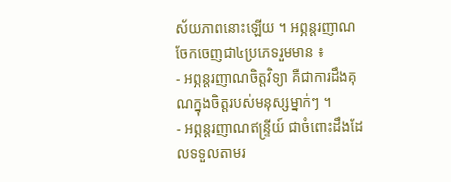ស័យភាពនោះឡើយ ។ អព្ភន្តរញាណ ចែកចេញជា៤ប្រភេទរួមមាន ៖
- អព្ភន្តរញាណចិត្តវិទ្យា គឺជាការដឹងគុណក្នុងចិត្តរបស់មនុស្សម្នាក់ៗ ។
- អព្ភន្តរញាណឥន្ទ្រីយ៍ ជាចំពោះដឹងដែលទទួលតាមរ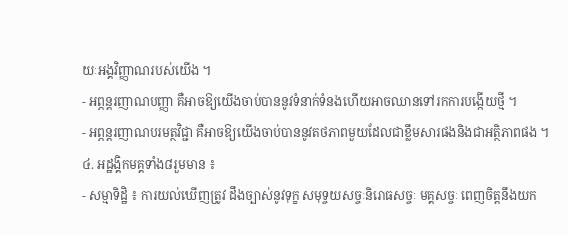យៈអង្គវិញ្ញាណរបស់យើង ។
- អព្ភន្តរញាណបញ្ញា គឺអាចឱ្យយើងចាប់បាននូវទំនាក់ទំនងហើយអាចឈានទៅរកការបង្កើយថ្មី ។
- អព្ភន្តរញាណបរមត្ថវិជ្ជា គឺអាចឱ្យយើងចាប់បាននូវតថភាពមួយដែលជាខ្លឹមសារផងនិងជាអត្ថិភាពផង ។
៤. អដ្ឋង្គិកមគ្គទាំង៨រួមមាន ៖
- សម្មាទិដ្ឋិ ៖ ការយល់ឃើញត្រូវ ដឹងច្បាស់នូវទុក្ខ សមុទ្ចយសច្ចៈនិរោធសច្ចៈ មគ្គសច្ចៈ ពេញចិត្តនឹងយក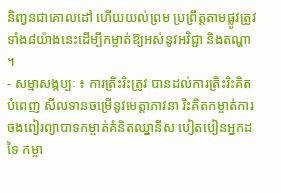និញ្វនជាគោលដៅ ហើយយល់ព្រម ប្រព្រឹត្តតាមផ្លូវត្រូវទាំង៨យ៉ាងនេះដើម្បីកម្ចាត់ឱ្យអស់នូវអវិជ្ជា និងតណ្ហា ។
- សម្មាសង្កប្បៈ ៖ ការត្រិះរិះត្រូវ បានដល់ការត្រិះរិះគិតបំពេញ សីលទានចម្រើនូវមេត្តាភាវនា រិះគិតកម្ចាត់ការចងពៀរព្យាបាទកម្ចាត់គំនិតឈ្នានីស បៀតបៀនអ្នកដទៃ កម្ចា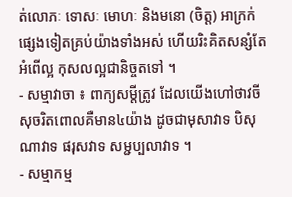ត់លោភៈ ទោសៈ មោហៈ និងមនោ (ចិត្ត) អាក្រក់ផ្សេងទៀតគ្រប់យ៉ាងទាំងអស់ ហើយរិះគិតសន្សំតែអំពើល្អ កុសលល្អជានិច្ចតទៅ ។
- សម្មាវាចា ៖ ពាក្យសម្តីត្រូវ ដែលយើងហៅថាវចីសុចរិតពោលគឺមាន៤យ៉ាង ដូចជាមុសាវាទ បិសុណាវាទ ផរុសវាទ សម្ជប្បលាវាទ ។
- សម្មាកម្ម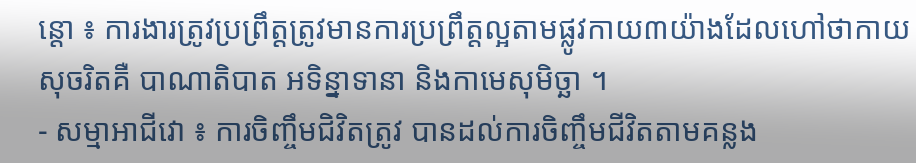ន្តោ ៖ ការងារត្រូវប្រព្រឹត្តត្រូវមានការប្រព្រឹត្តល្អតាមផ្លូវកាយ៣យ៉ាងដែលហៅថាកាយសុចរិតគឺ បាណាតិបាត អទិន្នាទានា និងកាមេសុមិច្ឆា ។
- សម្មាអាជីវោ ៖ ការចិញ្ចឹមជិវិតត្រូវ បានដល់ការចិញ្ចឹមជីវិតតាមគន្លង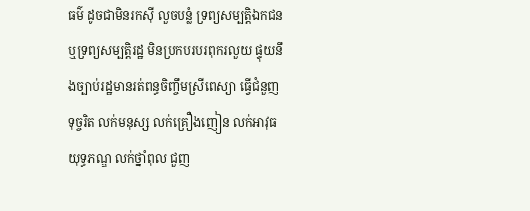ធម៌ ដូចជាមិនរកស៊ី លួចបន្លំ ទ្រព្យសម្បត្តិឯកជន ឬទ្រព្យសម្បត្តិរដ្ឋ មិនប្រកបរបរពុករលួយ ផ្ទុយនឹងច្បាប់រដ្ឋមានរត់ពន្ធចិញ្ចឹមស្រីពេស្យា ធ្វើជំនួញទុច្ចរិត លក់មនុស្ស លក់គ្រឿងញៀន លក់អាវុធយុទ្ធភណ្ឌ លក់ថ្នាំពុល ជួញ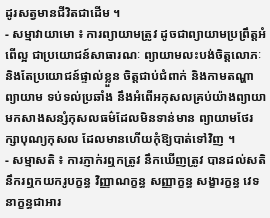ដូរសត្វមានជីវិតជាដើម ។
- សម្មាវាយាមោ ៖ ការព្យាយាមត្រូវ ដូចជាព្យាយាមប្រព្រឹត្តអំពើល្អ ជាប្រយោជន៍សាធារណៈ ព្យាយាមលះបង់ចិត្តលោភៈនិងតែប្រយោជន៍ផ្ទាល់ខ្លួន ចិត្តជាប់ជំពាក់ និងកាមតណ្ហាព្យាយាម ទប់ទល់ប្រឆាំង នឹងអំពើអកុសលគ្រប់យ៉ាងព្យាយាមកសាងសន្សំកុសលធម៌ដែលមិនទាន់មាន ព្យាយាមថែរក្សាបុណ្យកុសល ដែលមានហើយកុំឱ្យបាត់ទៅវិញ ។
- សម្មាសតិ ៖ ការភ្ញាក់រឮកត្រូវ នឹកឃើញត្រូវ បានដល់សតិនឹករឮកយករូបក្ខន្ធ វិញ្ញាណក្ខន្ធ សញ្ញាក្ខន្ធ សង្ខារក្ខន្ធ វេទនាក្ខន្ធជាអារ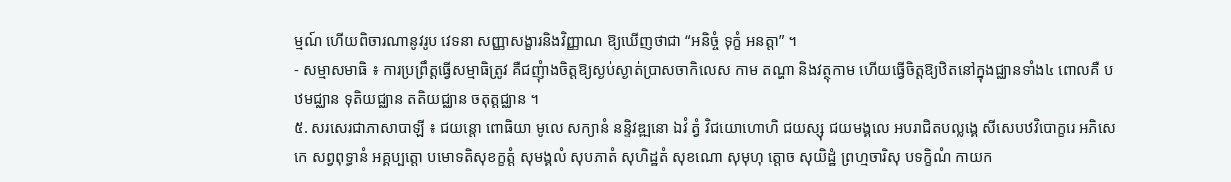ម្មណ៍ ហើយពិចារណានូវរូប វេទនា សញ្ញាសង្ខារនិងវិញ្ញាណ ឱ្យឃើញថាជា “អនិច្ចំ ទុក្ខំ អនត្តា” ។
- សម្មាសមាធិ ៖ ការប្រព្រឹត្តធ្វើសម្មាធិត្រូវ គឺជញុំាងចិត្តឱ្យស្ងប់ស្ងាត់ប្រាសចាកិលេស កាម តណ្ហា និងវត្ថុកាម ហើយធ្វើចិត្តឱ្យឋិតនៅក្នុងជ្ឈានទាំង៤ ពោលគឺ បឋមជ្ឈាន ទុតិយជ្ឈាន តតិយជ្ឈាន ចតុត្តជ្ឈាន ។
៥. សរសេរជាភាសាបាឡី ៖ ជយន្តោ ពោធិយា មូលេ សក្យានំ នន្ទិវឌ្ឍនោ ឯវំ ត្វំ វិជយោហោហិ ជយស្សុ ជយមង្គលេ អបរាជិតបល្លង្គេ សីសេបឋវិបោក្ខរេ អភិសេកេ សព្វពុទ្ធានំ អគ្គប្បត្តោ បមោទតិសុខក្ខត្តំ សុមង្គលំ សុបភាតំ សុហិដ្ឋតំ សុខណោ សុមុហុ ត្តោច សុយិដ្ឋំ ព្រហ្មចារិសុ បទក្ខិណំ កាយក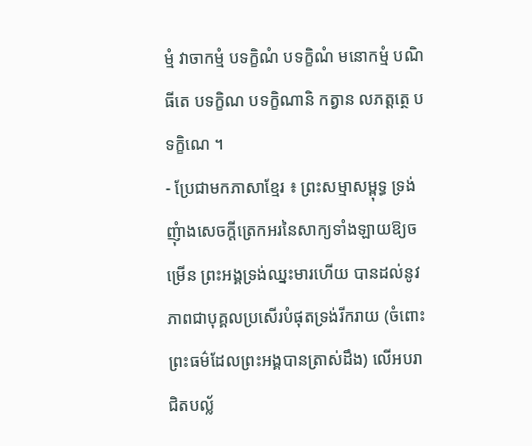ម្មំ វាចាកម្មំ បទក្ខិណំ បទក្ខិណំ មនោកម្មំ បណិធីតេ បទក្ខិណ បទក្ខិណានិ កត្វាន លភត្តត្ថេ បទក្ខិណេ ។
- ប្រែជាមកភាសាខ្មែរ ៖ ព្រះសម្មាសម្ពុទ្ធ ទ្រង់ញុំាងសេចក្តីត្រេកអរនៃសាក្យទាំងឡាយឱ្យចម្រើន ព្រះអង្គទ្រង់ឈ្នះមារហើយ បានដល់នូវភាពជាបុគ្គលប្រសើរបំផុតទ្រង់រីករាយ (ចំពោះព្រះធម៌ដែលព្រះអង្គបានត្រាស់ដឹង) លើអបរាជិតបល្ល័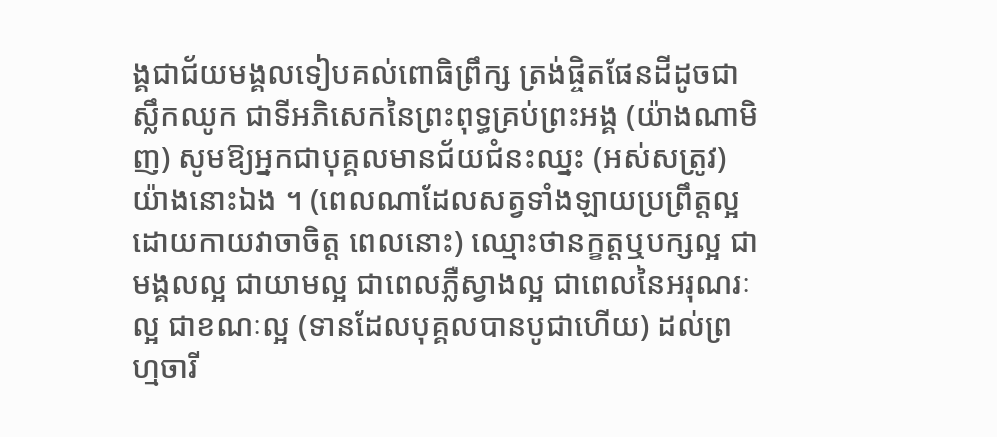ង្គជាជ័យមង្គលទៀបគល់ពោធិព្រឹក្ស ត្រង់ផ្ចិតផែនដីដូចជាស្លឹកឈូក ជាទីអភិសេកនៃព្រះពុទ្ធគ្រប់ព្រះអង្គ (យ៉ាងណាមិញ) សូមឱ្យអ្នកជាបុគ្គលមានជ័យជំនះឈ្នះ (អស់សត្រូវ) យ៉ាងនោះឯង ។ (ពេលណាដែលសត្វទាំងឡាយប្រព្រឹត្តល្អដោយកាយវាចាចិត្ត ពេលនោះ) ឈ្មោះថានក្ខត្តឬបក្សល្អ ជាមង្គលល្អ ជាយាមល្អ ជាពេលភ្លឺស្វាងល្អ ជាពេលនៃអរុណរៈល្អ ជាខណៈល្អ (ទានដែលបុគ្គលបានបូជាហើយ) ដល់ព្រហ្មចារី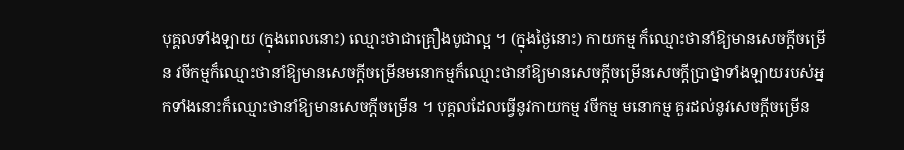បុគ្គលទាំងឡាយ (ក្នុងពេលនោះ) ឈ្មោះថាជាគ្រឿងបូជាល្អ ។ (ក្នុងថ្ងៃនោះ) កាយកម្ម ក៏ឈ្មោះថានាំឱ្យមានសេចក្តីចម្រើន វចីកម្មក៏ឈ្មោះថានាំឱ្យមានសេចក្តីចម្រើនមនោកម្មក៏ឈ្មោះថានាំឱ្យមានសេចក្តីចម្រើនសេចក្តីប្រាថ្នាទាំងឡាយរបស់អ្នកទាំងនោះក៏ឈ្មោះថានាំឱ្យមានសេចក្តីចម្រើន ។ បុគ្គលដែលធ្វើនូវកាយកម្ម វចីកម្ម មនោកម្ម គួរដល់នូវសេចក្តីចម្រើន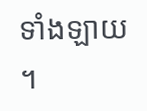ទាំងឡាយ ។